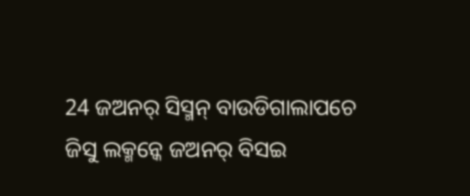24 ଜଅନର୍ ସିସ୍ମନ୍ ବାଉଡିଗାଲାପଚେ ଜିସୁ ଲକ୍ମନ୍କେ ଜଅନର୍ ବିସଇ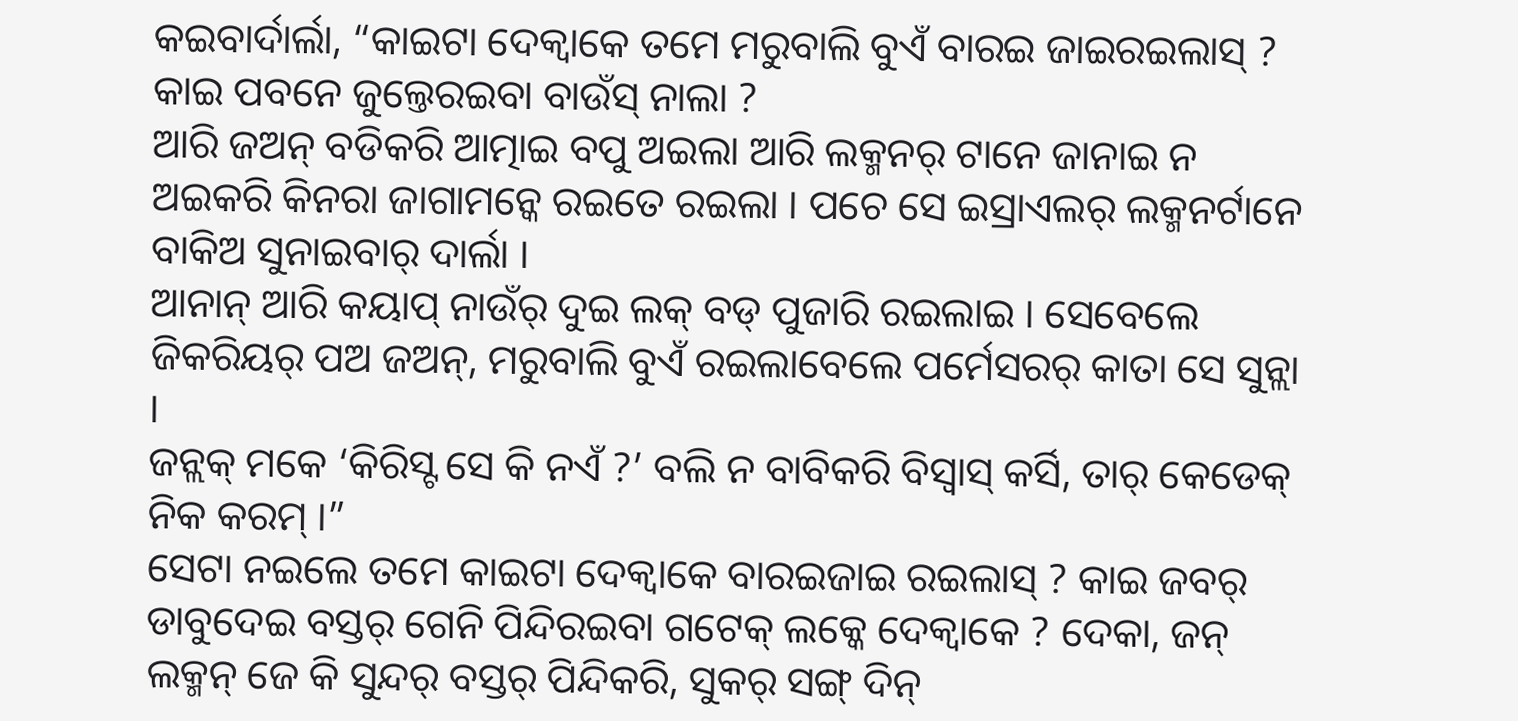କଇବାର୍ଦାର୍ଲା, “କାଇଟା ଦେକ୍ବାକେ ତମେ ମରୁବାଲି ବୁଏଁ ବାରଇ ଜାଇରଇଲାସ୍ ? କାଇ ପବନେ ଜୁଲ୍ତେରଇବା ବାଉଁସ୍ ନାଲା ?
ଆରି ଜଅନ୍ ବଡିକରି ଆତ୍ମାଇ ବପୁ ଅଇଲା ଆରି ଲକ୍ମନର୍ ଟାନେ ଜାନାଇ ନ ଅଇକରି କିନରା ଜାଗାମନ୍କେ ରଇତେ ରଇଲା । ପଚେ ସେ ଇସ୍ରାଏଲର୍ ଲକ୍ମନର୍ଟାନେ ବାକିଅ ସୁନାଇବାର୍ ଦାର୍ଲା ।
ଆନାନ୍ ଆରି କୟାପ୍ ନାଉଁର୍ ଦୁଇ ଲକ୍ ବଡ୍ ପୁଜାରି ରଇଲାଇ । ସେବେଲେ ଜିକରିୟର୍ ପଅ ଜଅନ୍, ମରୁବାଲି ବୁଏଁ ରଇଲାବେଲେ ପର୍ମେସରର୍ କାତା ସେ ସୁନ୍ଲା ।
ଜନ୍ଲକ୍ ମକେ ‘କିରିସ୍ଟ ସେ କି ନଏଁ ?’ ବଲି ନ ବାବିକରି ବିସ୍ବାସ୍ କର୍ସି, ତାର୍ କେଡେକ୍ ନିକ କରମ୍ ।”
ସେଟା ନଇଲେ ତମେ କାଇଟା ଦେକ୍ବାକେ ବାରଇଜାଇ ରଇଲାସ୍ ? କାଇ ଜବର୍ ଡାବୁଦେଇ ବସ୍ତର୍ ଗେନି ପିନ୍ଦିରଇବା ଗଟେକ୍ ଲକ୍କେ ଦେକ୍ବାକେ ? ଦେକା, ଜନ୍ ଲକ୍ମନ୍ ଜେ କି ସୁନ୍ଦର୍ ବସ୍ତର୍ ପିନ୍ଦିକରି, ସୁକର୍ ସଙ୍ଗ୍ ଦିନ୍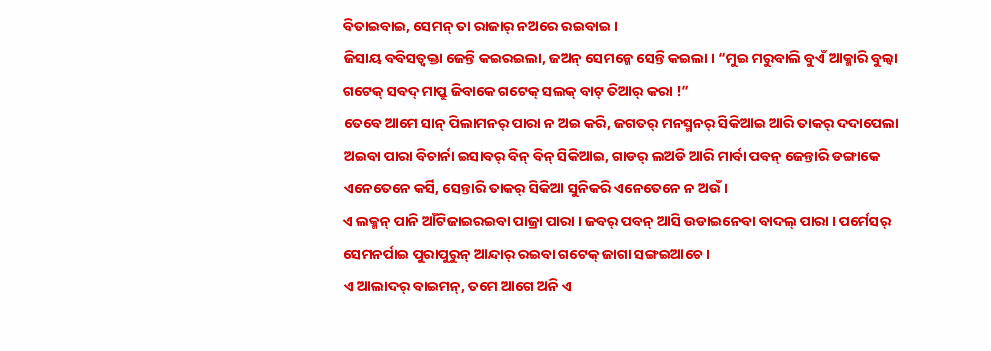ବିତାଇବାଇ, ସେମନ୍ ତା ରାଜାର୍ ନଅରେ ରଇବାଇ ।
ଜିସାୟ ବବିସତ୍ବକ୍ତା ଜେନ୍ତି କଇରଇଲା, ଜଅନ୍ ସେମନ୍କେ ସେନ୍ତି କଇଲା । “ମୁଇ ମରୁବାଲି ବୁଏଁ ଆକ୍ମାରି ବୁଲ୍ବା ଗଟେକ୍ ସବଦ୍ ମାପ୍ରୁ ଜିବାକେ ଗଟେକ୍ ସଲକ୍ ବାଟ୍ ତିଆର୍ କରା !”
ତେବେ ଆମେ ସାନ୍ ପିଲାମନର୍ ପାରା ନ ଅଇ କରି, ଜଗତର୍ ମନସ୍ମନର୍ ସିକିଆଇ ଆରି ତାକର୍ ଦଦାପେଲା ଅଇବା ପାରା ବିଚାର୍ନା ଇସାବର୍ ବିନ୍ ବିନ୍ ସିକିଆଇ, ଗାଡର୍ ଲଅଡି ଆରି ମାର୍ବା ପବନ୍ ଜେନ୍ତାରି ଡଙ୍ଗାକେ ଏନେତେନେ କର୍ସି, ସେନ୍ତାରି ତାକର୍ ସିକିଆ ସୁନିକରି ଏନେତେନେ ନ ଅଉଁ ।
ଏ ଲକ୍ମନ୍ ପାନି ଆଁଟିଜାଇରଇବା ପାଜ୍ରା ପାରା । ଜବର୍ ପବନ୍ ଆସି ଉଡାଇନେବା ବାଦଲ୍ ପାରା । ପର୍ମେସର୍ ସେମନର୍ପାଇ ପୁରାପୁରୁନ୍ ଆନ୍ଦାର୍ ରଇବା ଗଟେକ୍ ଜାଗା ସଙ୍ଗଇଆଚେ ।
ଏ ଆଲାଦର୍ ବାଇମନ୍, ତମେ ଆଗେ ଅନି ଏ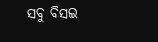ସବୁ ବିସଇ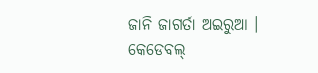ଜାନି ଜାଗର୍ତା ଅଇରୁଆ । କେଡେବଲ୍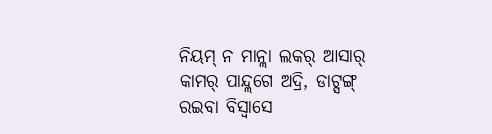ନିୟମ୍ ନ ମାନ୍ଲା ଲକର୍ ଆସାର୍ କାମର୍ ପାନ୍ଦ୍ଲଗେ ଅଦ୍ରି, ଡାଟ୍ସଙ୍ଗ୍ ରଇବା ବିସ୍ବାସେ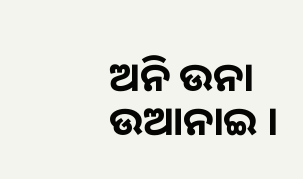ଅନି ଉନା ଉଆନାଇ ।